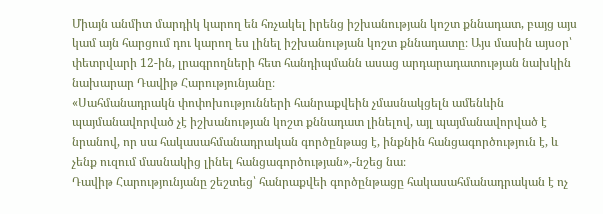Միայն անմիտ մարդիկ կարող են հռչակել իրենց իշխանության կոշտ քննադատ, բայց այս կամ այն հարցում դու կարող ես լինել իշխանության կոշտ քննադատը։ Այս մասին այսօր՝ փետրվարի 12-ին, լրագրողների հետ հանդիպմանն ասաց արդարադատության նախկին նախարար Դավիթ Հարությունյանը։
«Սահմանադրակն փոփոխությունների հանրաքվեին չմասնակցելն ամենևին պայմանավորված չէ իշխանության կոշտ քննադատ լինելով, այլ պայմանավորված է նրանով, որ սա հակասահմանադրական գործընթաց է, ինքնին հանցագործություն է, և չենք ուզում մասնակից լինել հանցագործության»,-նշեց նա։
Դավիթ Հարությունյանը շեշտեց՝ հանրաքվեի գործընթացը հակասահմանադրական է ոչ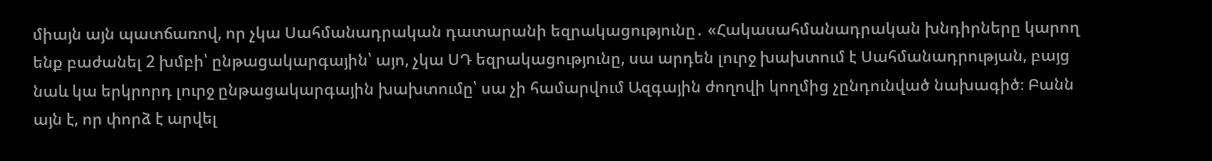միայն այն պատճառով, որ չկա Սահմանադրական դատարանի եզրակացությունը․ «Հակասահմանադրական խնդիրները կարող ենք բաժանել 2 խմբի՝ ընթացակարգային՝ այո, չկա ՍԴ եզրակացությունը, սա արդեն լուրջ խախտում է Սահմանադրության, բայց նաև կա երկրորդ լուրջ ընթացակարգային խախտումը՝ սա չի համարվում Ազգային ժողովի կողմից չընդունված նախագիծ։ Բանն այն է, որ փորձ է արվել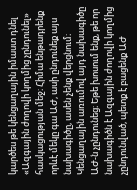կարծես թե կենցաղային իմաստ դնել «Ազգային ժողովի կողմից չընդունել» հասկացության մեջ։ Հիմա ենթադրենք որևէ մեկը գա ԱԺ, ասի ընդունեք այս նախագիծը, ասեն չենք վերցնում։ Կենցաղային առումով այդ նախագիծը ԱԺ-ն չընդունեց։ Եթե խոսում ենք, թե որ նախագիծն է Ազգային ժողովի կողմից չընդունված, պետք է բացենք ԱԺ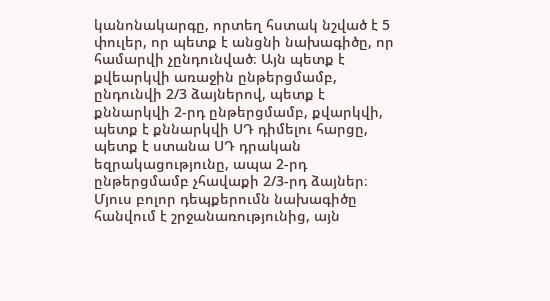կանոնակարգը, որտեղ հստակ նշված է 5 փուլեր, որ պետք է անցնի նախագիծը, որ համարվի չընդունված։ Այն պետք է քվեարկվի առաջին ընթերցմամբ, ընդունվի 2/3 ձայներով, պետք է քննարկվի 2-րդ ընթերցմամբ, քվարկվի, պետք է քննարկվի ՍԴ դիմելու հարցը, պետք է ստանա ՍԴ դրական եզրակացությունը, ապա 2-րդ ընթերցմամբ չհավաքի 2/3-րդ ձայներ։ Մյուս բոլոր դեպքերումն նախագիծը հանվում է շրջանառությունից, այն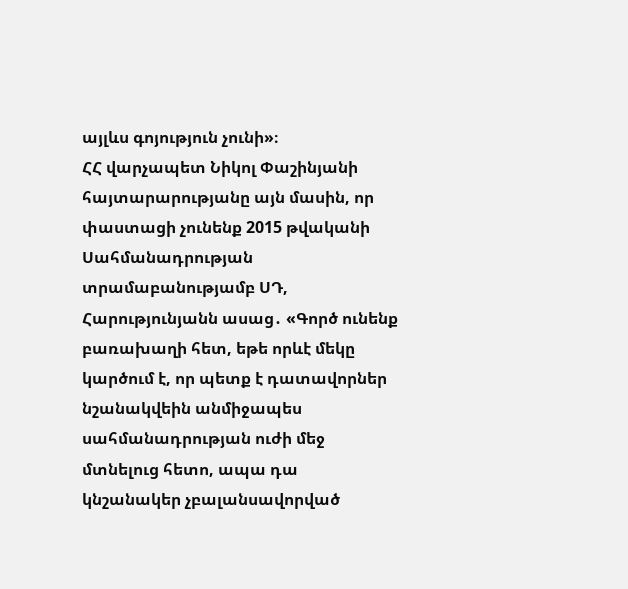այլևս գոյություն չունի»։
ՀՀ վարչապետ Նիկոլ Փաշինյանի հայտարարությանը այն մասին, որ փաստացի չունենք 2015 թվականի Սահմանադրության տրամաբանությամբ ՍԴ, Հարությունյանն ասաց․ «Գործ ունենք բառախաղի հետ, եթե որևէ մեկը կարծում է, որ պետք է դատավորներ նշանակվեին անմիջապես սահմանադրության ուժի մեջ մտնելուց հետո, ապա դա կնշանակեր չբալանսավորված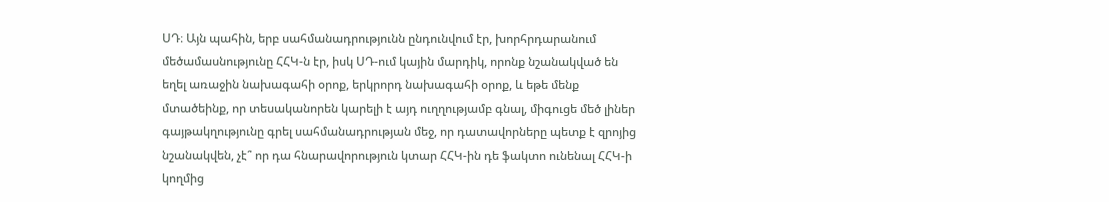ՍԴ։ Այն պահին, երբ սահմանադրությունն ընդունվում էր, խորհրդարանում մեծամասնությունը ՀՀԿ-ն էր, իսկ ՍԴ-ում կային մարդիկ, որոնք նշանակված են եղել առաջին նախագահի օրոք, երկրորդ նախագահի օրոք, և եթե մենք մտածեինք, որ տեսականորեն կարելի է այդ ուղղությամբ գնալ, միգուցե մեծ լիներ գայթակղությունը գրել սահմանադրության մեջ, որ դատավորները պետք է զրոյից նշանակվեն, չէ՞ որ դա հնարավորություն կտար ՀՀԿ-ին դե ֆակտո ունենալ ՀՀԿ-ի կողմից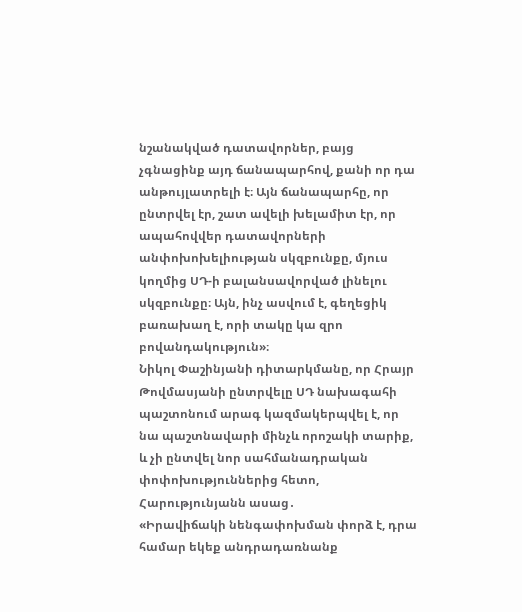նշանակված դատավորներ, բայց չգնացինք այդ ճանապարհով, քանի որ դա անթույլատրելի է։ Այն ճանապարհը, որ ընտրվել էր, շատ ավելի խելամիտ էր, որ ապահովվեր դատավորների անփոխոխելիության սկզբունքը, մյուս կողմից ՍԴ-ի բալանսավորված լինելու սկզբունքը։ Այն, ինչ ասվում է, գեղեցիկ բառախաղ է, որի տակը կա զրո բովանդակություն»։
Նիկոլ Փաշինյանի դիտարկմանը, որ Հրայր Թովմասյանի ընտրվելը ՍԴ նախագահի պաշտոնում արագ կազմակերպվել է, որ նա պաշտնավարի մինչև որոշակի տարիք, և չի ընտվել նոր սահմանադրական փոփոխություններից հետո, Հարությունյանն ասաց․
«Իրավիճակի նենգափոխման փորձ է, դրա համար եկեք անդրադառնանք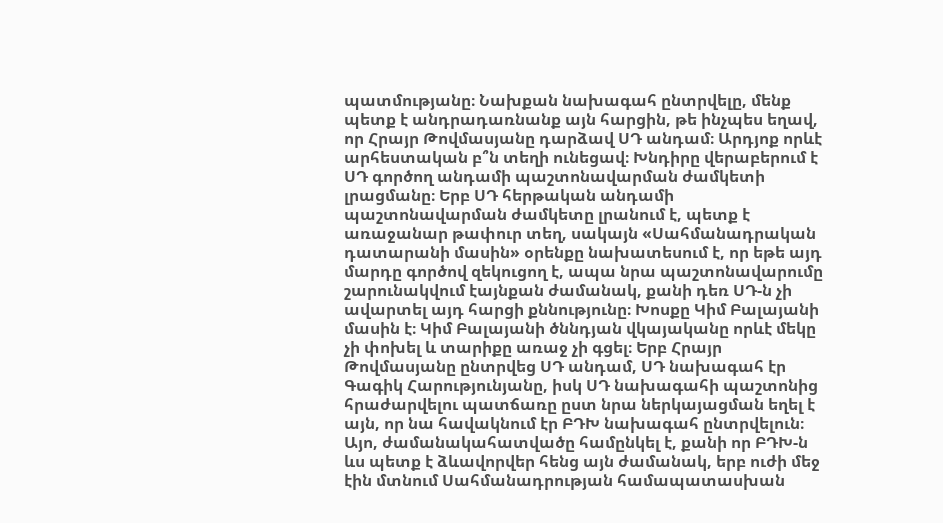պատմությանը։ Նախքան նախագահ ընտրվելը, մենք պետք է անդրադառնանք այն հարցին, թե ինչպես եղավ, որ Հրայր Թովմասյանը դարձավ ՍԴ անդամ։ Արդյոք որևէ արհեստական բ՞ն տեղի ունեցավ։ Խնդիրը վերաբերում է ՍԴ գործող անդամի պաշտոնավարման ժամկետի լրացմանը։ Երբ ՍԴ հերթական անդամի պաշտոնավարման ժամկետը լրանում է, պետք է առաջանար թափուր տեղ, սակայն «Սահմանադրական դատարանի մասին» օրենքը նախատեսում է, որ եթե այդ մարդը գործով զեկուցող է, ապա նրա պաշտոնավարումը շարունակվում էայնքան ժամանակ, քանի դեռ ՍԴ-ն չի ավարտել այդ հարցի քննությունը։ Խոսքը Կիմ Բալայանի մասին է։ Կիմ Բալայանի ծննդյան վկայականը որևէ մեկը չի փոխել և տարիքը առաջ չի գցել։ Երբ Հրայր Թովմասյանը ընտրվեց ՍԴ անդամ, ՍԴ նախագահ էր Գագիկ Հարությունյանը, իսկ ՍԴ նախագահի պաշտոնից հրաժարվելու պատճառը ըստ նրա ներկայացման եղել է այն, որ նա հավակնում էր ԲԴԽ նախագահ ընտրվելուն։ Այո, ժամանակահատվածը համընկել է, քանի որ ԲԴԽ-ն ևս պետք է ձևավորվեր հենց այն ժամանակ, երբ ուժի մեջ էին մտնում Սահմանադրության համապատասխան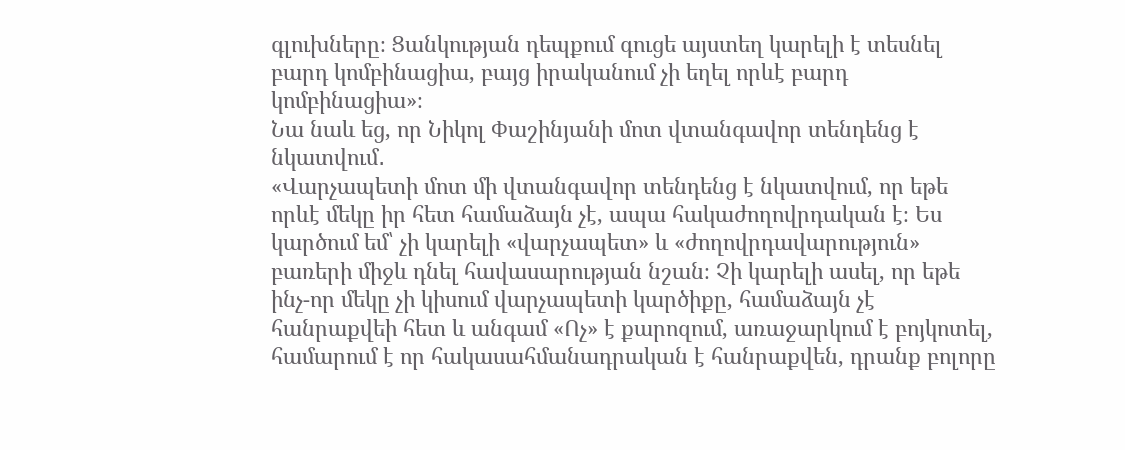գլուխները։ Ցանկության դեպքում գուցե այստեղ կարելի է տեսնել բարդ կոմբինացիա, բայց իրականում չի եղել որևէ բարդ կոմբինացիա»։
Նա նաև եց, որ Նիկոլ Փաշինյանի մոտ վտանգավոր տենդենց է նկատվում․
«Վարչապետի մոտ մի վտանգավոր տենդենց է նկատվում, որ եթե որևէ մեկը իր հետ համաձայն չէ, ապա հակաժողովրդական է։ Ես կարծում եմ՝ չի կարելի «վարչապետ» և «ժողովրդավարություն» բառերի միջև դնել հավասարության նշան։ Չի կարելի ասել, որ եթե ինչ-որ մեկը չի կիսում վարչապետի կարծիքը, համաձայն չէ հանրաքվեի հետ և անգամ «Ոչ» է քարոզում, առաջարկում է բոյկոտել, համարում է որ հակասահմանադրական է հանրաքվեն, դրանք բոլորը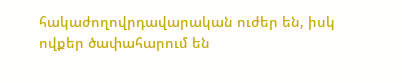հակաժողովրդավարական ուժեր են, իսկ ովքեր ծափահարում են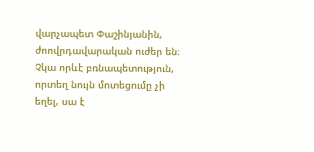վարչապետ Փաշինյանին, ժոովրդավարական ուժեր են։ Չկա որևէ բռնապետություն, որտեղ նույն մոտեցումը չի եղել, սա է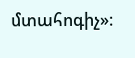մտահոգիչ»։